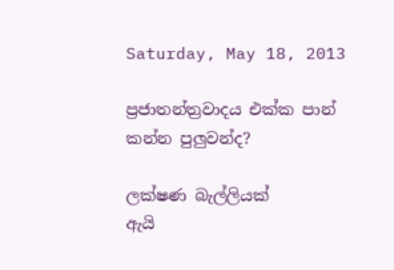Saturday, May 18, 2013

ප්‍රජාතන්ත්‍රවාදය එක්ක පාන් කන්න පුලුවන්ද?

ලක්ෂණ බැල්ලියක්
ඇයි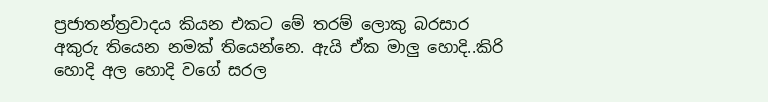ප්‍රජාතන්ත්‍රවාදය කියන එකට මේ තරම් ලොකු බරසාර අකුරු තියෙන නමක් තියෙන්නෙ. ඇයි ඒක මාලු හොදි..කිරි හොදි අල හොදි වගේ සරල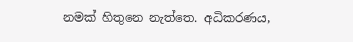නමක් හිතුනෙ නැත්තෙ. අධිකරණය,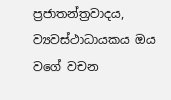ප්‍රජාතන්ත්‍රවාදය, ව්‍යවස්ථාධායකය ඔය වගේ වචන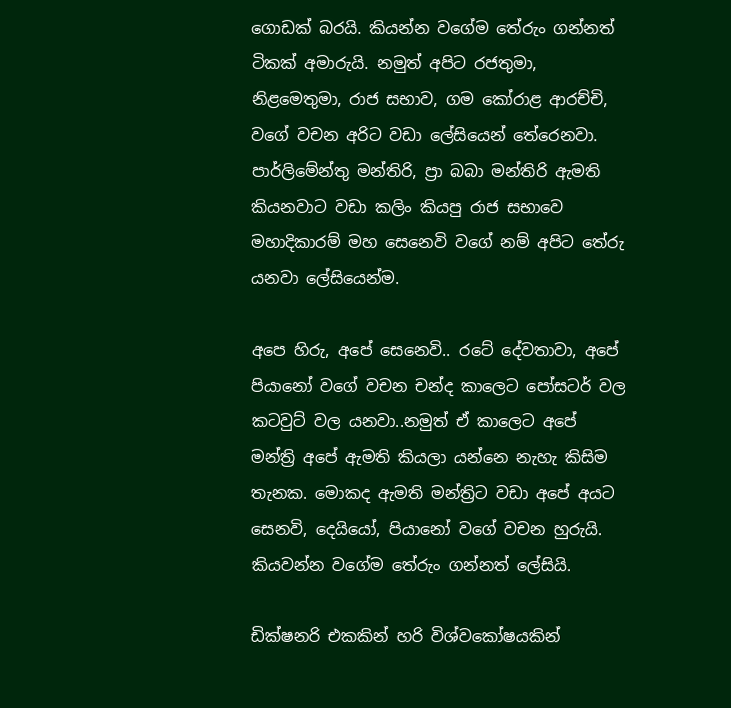ගොඩක් බරයි. කියන්න වගේම තේරුං ගන්නත් ටිකක් අමාරුයි. නමුත් අපිට රජතුමා, නිළමෙතුමා, රාජ සභාව, ගම කෝරාළ ආරච්චි, වගේ වචන අරිට වඩා ලේසියෙන් තේරෙනවා. පාර්ලිමේන්තු මන්තිරි, ප්‍රා බබා මන්තිරි ඇමති කියනවාට වඩා කලිං කියපු රාජ සභාවෙ මහාදිකාරම් මහ සෙනෙවි වගේ නම් අපිට තේරු යනවා ලේසියෙන්ම.

අපෙ හිරු, අපේ සෙනෙවි.. රටේ දේවතාවා, අපේ පියානෝ වගේ වචන චන්ද කාලෙට පෝසටර් වල කටවුට් වල යනවා..නමුත් ඒ කාලෙට අපේ මන්ත්‍රි අපේ ඇමති කියලා යන්නෙ නැහැ කිසිම තැනක. මොකද ඇමති මන්ත්‍රිට වඩා අපේ අයට සෙනවි, දෙයියෝ, පියානෝ වගේ වචන හුරුයි. කියවන්න වගේම තේරුං ගන්නත් ලේසියි.

ඩික්ෂනරි එකකින් හරි විශ්වකෝෂයකින්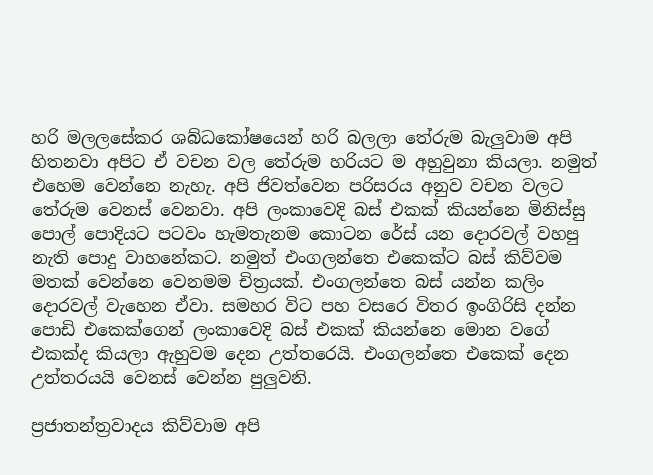හරි මලලසේකර ශබ්ධකෝෂයෙන් හරි බලලා තේරුම බැලුවාම අපි හිතනවා අපිට ඒ වචන වල තේරුම හරියට ම අහුවුනා කියලා. නමුත් එහෙම වෙන්නෙ නැහැ. අපි ජිවත්වෙන පරිසරය අනුව වචන වලට තේරුම වෙනස් වෙනවා. අපි ලංකාවෙදි බස් එකක් කියන්නෙ මිනිස්සු පොල් පොදියට පටවං හැමතැනම කොටන රේස් යන දොරවල් වහපු නැති පොදු වාහනේකට. නමුත් එංගලන්තෙ එකෙක්ට බස් කිව්වම මතක් වෙන්නෙ වෙනමම චිත්‍රයක්. එංගලන්තෙ බස් යන්න කලිං දොරවල් වැහෙන ඒවා. සමහර විට පහ වසරෙ විතර ඉංගිරිසි දන්න පොඩි එකෙක්ගෙන් ලංකාවෙදි බස් එකක් කියන්නෙ මොන වගේ එකක්ද කියලා ඇහුවම දෙන උත්තරෙයි. එංගලන්තෙ එකෙක් දෙන උත්තරයයි වෙනස් වෙන්න පුලුවනි.

ප්‍රජාතන්ත්‍රවාදය කිව්වාම අපි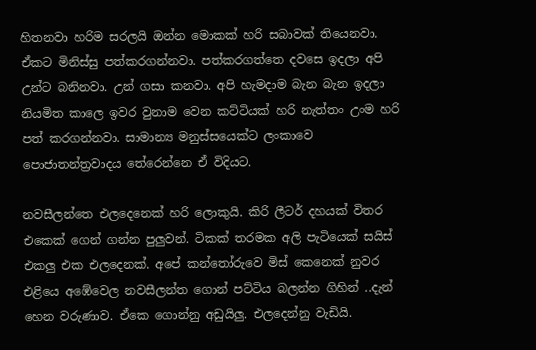හිතනවා හරිම සරලයි ඔන්න මොකක් හරි සබාවක් තියෙනවා. ඒකට මිනිස්සු පත්කරගන්නවා. පත්කරගත්තෙ දවසෙ ඉදලා අපි උන්ට බනිනවා. උන් ගසා කනවා. අපි හැමදාම බැන බැන ඉදලා නියමිත කාලෙ ඉවර වුනාම වෙන කට්ටියක් හරි නැත්තං උංම හරි පත් කරගන්නවා. සාමාන්‍ය මනුස්සයෙක්ට ලංකාවෙ පොජාතන්ත්‍රවාදය තේරෙන්නෙ ඒ විදියට.

නවසීලන්තෙ එලදෙනෙක් හරි ලොකුයි. කිරි ලීටර් දහයක් විතර එකෙක් ගෙන් ගන්න පුලුවන්. ටිකක් තරමක අලි පැටියෙක් සයිස් එකලු එක එලදෙනක්. අපේ කන්තෝරුවෙ මිස් කෙනෙක් නුවර එළියෙ අඹේවෙල නවසීලන්ත ගොන් පට්ටිය බලන්න ගිහින් ..දැන් හෙන වරුණාව. ඒකෙ ගොන්නු අඩුයිලු. එලදෙන්නු වැඩියි.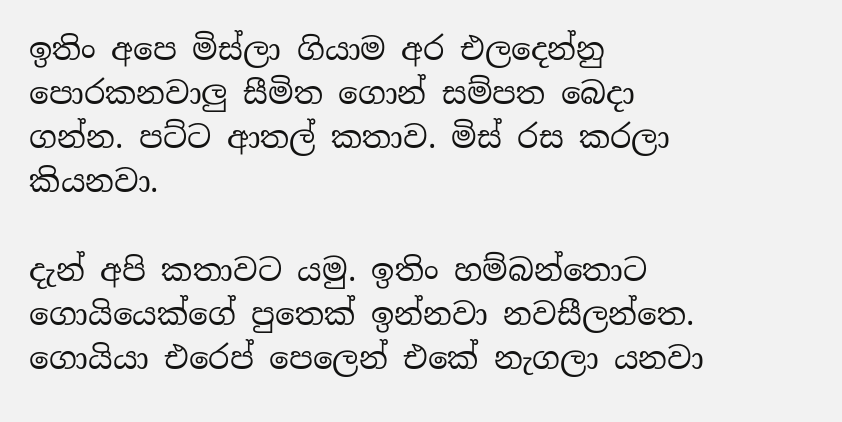ඉතිං අපෙ මිස්ලා ගියාම අර එලදෙන්නු පොරකනවාලු සීමිත ගොන් සම්පත බෙදා ගන්න. පට්ට ආතල් කතාව. මිස් රස කරලා කියනවා.

දැන් අපි කතාවට යමු. ඉතිං හම්බන්තොට ගොයියෙක්ගේ පුතෙක් ඉන්නවා නවසීලන්තෙ. ගොයියා එරෙප් පෙලෙන් එකේ නැගලා යනවා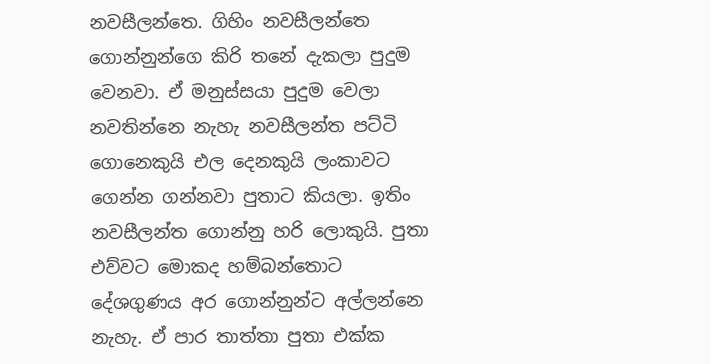නවසීලන්තෙ. ගිහිං නවසීලන්තෙ ගොන්නුන්ගෙ කිරි තනේ දැකලා පුදුම වෙනවා. ඒ මනුස්සයා පුදුම වෙලා නවතින්නෙ නැහැ නවසීලන්ත පට්ටි ගොනෙකුයි එල දෙනකුයි ලංකාවට ගෙන්න ගන්නවා පුතාට කියලා. ඉතිං නවසීලන්ත ගොන්නු හරි ලොකුයි. පුතා එව්වට මොකද හම්බන්තොට දේශගුණය අර ගොන්නුන්ට අල්ලන්නෙ නැහැ. ඒ පාර තාත්තා පුතා එක්ක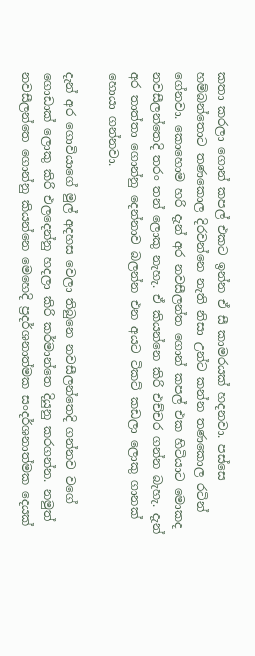කතා කරලා ගොන් කපල් එකට ඉන්න ඒ සී කාමරයක් හදනවා. පස්සෙ හම්බන්තොට තණකොල දිරවන්නෙ නැති නිසා උන්ට කන්න තණකොල රටින් ගේනවා. කොහොම හරි දැන් අර නවසීලන්ත ගොන් කපල් එක හිටියාට මොකද නවසීලන්තෙදි තරං තන් ලොකු නැහැ. ඒ කියන්නෙ කිරි එච්චර ගන්න බැහැ. දැන් අර තාත්තා ගොන්නු දෙන්නාව බලන්න එන අයට ටිකට් කඩලා ලොකු ගානක් හොයා ගන්නවා.

දැන් අර ගොවියාගේ මුල් අදහස වෙලා තිබුනෙ නවසීලන්තෙදි ගන්නව වගේ ගොඩාක් ලොකු කිරි එලදෙන්නු හදලා කිරි කර්මාන්තෙ දියුනු කරගන්න. නමුත් නවසීලන්තෙ ගොන්නු කියන්නෙ මෙහෙදි ප්‍රදර්ශනාත්මක සංදර්ශනාත්මක දෙයක්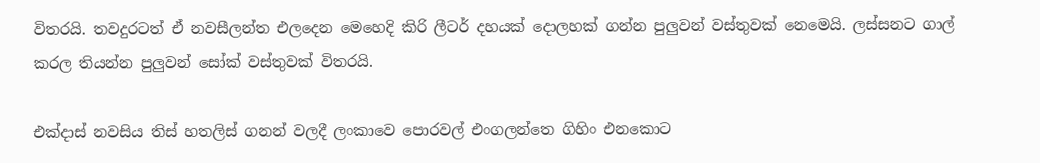විතරයි. තවදුරටත් ඒ නවසීලන්ත එලදෙන මෙහෙදි කිරි ලීටර් දහයක් දොලහක් ගන්න පුලුවන් වස්තුවක් නෙමෙයි. ලස්සනට ගාල් කරල තියන්න පුලුවන් සෝක් වස්තුවක් විතරයි.

එක්දාස් නවසිය තිස් හතලිස් ගනන් වලදී ලංකාවෙ පොරවල් එංගලන්තෙ ගිහිං එනකොට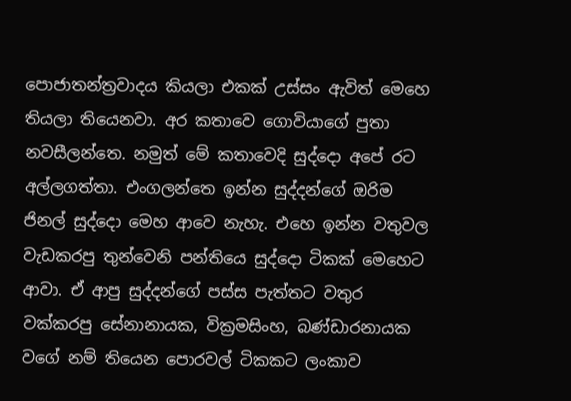පොජාතන්ත්‍රවාදය කියලා එකක් උස්සං ඇවිත් මෙහෙ තියලා තියෙනවා. අර කතාවෙ ගොවියාගේ පුතා නවසීලන්තෙ. නමුත් මේ කතාවෙදි සුද්දො අපේ රට අල්ලගත්තා. එංගලන්තෙ ඉන්න සුද්දන්ගේ ඔරිම ජිනල් සුද්දො මෙහ ආවෙ නැහැ. එහෙ ඉන්න වතුවල වැඩකරපු තුන්වෙනි පන්තියෙ සුද්දො ටිකක් මෙහෙට ආවා. ඒ ආපු සුද්දන්ගේ පස්ස පැත්තට වතුර වක්කරපු සේනානායක, වික්‍රමසිංහ, බණ්ඩාරනායක වගේ නම් තියෙන පොරවල් ටිකකට ලංකාව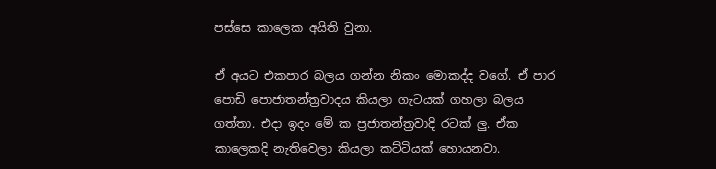පස්සෙ කාලෙක අයිති වුනා.

ඒ අයට එකපාර බලය ගන්න නිකං මොකද්ද වගේ. ඒ පාර පොඩි පොජාතන්ත්‍රවාදය කියලා ගැටයක් ගහලා බලය ගත්තා. එදා ඉදං මේ ක ප්‍රජාතන්ත්‍රවාදි රටක් ලු. ඒක කාලෙකදි නැතිවෙලා කියලා කට්ටියක් හොයනවා.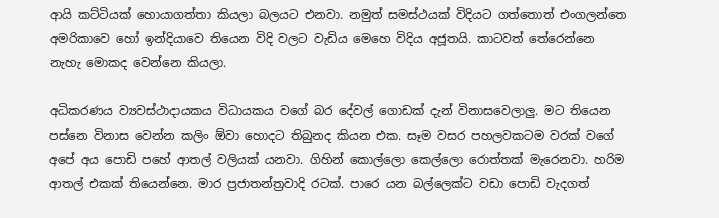ආයි කට්ටියක් හොයාගත්තා කියලා බලයට එනවා. නමුත් සමස්ථයක් විදියට ගත්තොත් එංගලන්තෙ අමරිකාවෙ හෝ ඉන්දියාවෙ තියෙන විදි වලට වැඩිය මෙහෙ විදිය අජූතයි. කාටවත් තේරෙන්නෙ නැහැ මොකද වෙන්නෙ කියලා.

අධිකරණය ව්‍යවස්ථාදායකය විධායකය වගේ බර දේවල් ගොඩක් දැන් විනාසවෙලාලු. මට තියෙන පස්නෙ විනාස වෙන්න කලිං ඕවා හොදට තිබුනද කියන එක. සෑම වසර පහලවකටම වරක් වගේ අපේ අය පොඩි පහේ ආතල් වලියක් යනවා. ගිහින් කොල්ලො කෙල්ලො රොත්තක් මැරෙනවා. හරිම ආතල් එකක් තියෙන්නෙ. මාර ප්‍රජාතන්ත්‍රවාදි රටක්. පාරෙ යන බල්ලෙක්ට වඩා පොඩි වැදගත්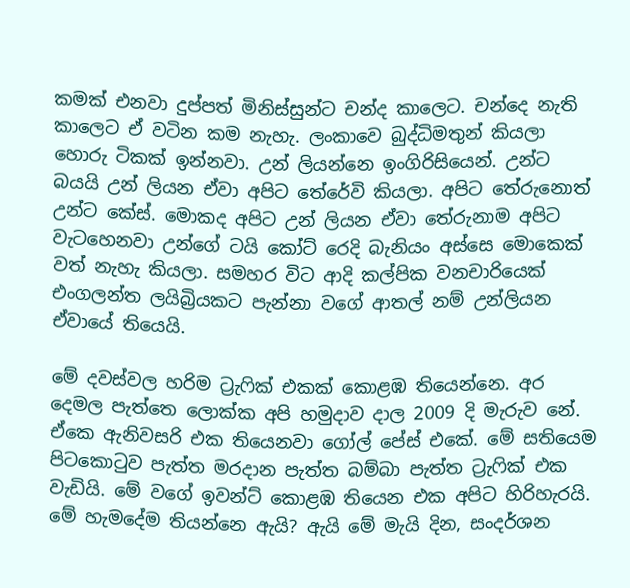කමක් එනවා දුප්පත් මිනිස්සුන්ට චන්ද කාලෙට. චන්දෙ නැති කාලෙට ඒ වටින කම නැහැ. ලංකාවෙ බුද්ධිමතුන් කියලා හොරු ටිකක් ඉන්නවා. උන් ලියන්නෙ ඉංගිරිසියෙන්. උන්ට බයයි උන් ලියන ඒවා අපිට තේරේවි කියලා. අපිට තේරුනොත් උන්ට කේස්. මොකද අපිට උන් ලියන ඒවා තේරුනාම අපිට වැටහෙනවා උන්ගේ ටයි කෝට් රෙදි බැනියං අස්සෙ මොකෙක් වත් නැහැ කියලා. සමහර විට ආදි කල්පික වනචාරියෙක් එංගලන්ත ලයිබ්‍රියකට පැන්නා වගේ ආතල් නම් උන්ලියන ඒවායේ තියෙයි.

මේ දවස්වල හරිම ට්‍රැෆික් එකක් කොළඹ තියෙන්නෙ. අර දෙමල පැත්තෙ ලොක්ක අපි හමුදාව දාල 2009 දි මැරුව නේ. ඒකෙ ඇනිවසරි එක තියෙනවා ගෝල් පේස් එකේ. මේ සතියෙම පිටකොටුව පැත්ත මරදාන පැත්ත බම්බා පැත්ත ට්‍රැෆික් එක වැඩියි. මේ වගේ ඉවන්ට් කොළඹ තියෙන එක අපිට හිරිහැරයි. මේ හැමදේම තියන්නෙ ඇයි? ඇයි මේ මැයි දින, සංදර්ශන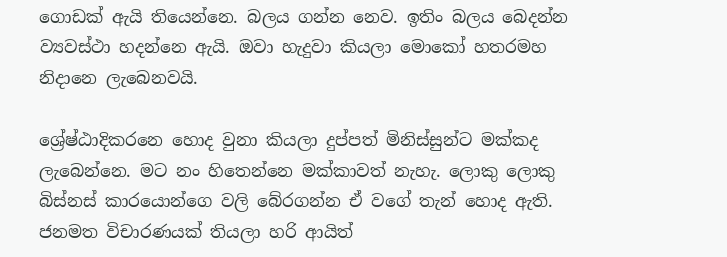ගොඩක් ඇයි තියෙන්නෙ. බලය ගන්න නෙව. ඉතිං බලය බෙදන්න ව්‍යවස්ථා හදන්නෙ ඇයි. ඔවා හැදුවා කියලා මොකෝ හතරමහ නිදානෙ ලැබෙනවයි.

ශ්‍රේෂ්ඨාදිකරනෙ හොද වුනා කියලා දුප්පත් මිනිස්සුන්ට මක්කද ලැබෙන්නෙ. මට නං හිතෙන්නෙ මක්කාවත් නැහැ. ලොකු ලොකු බිස්නස් කාරයොන්ගෙ වලි බේරගන්න ඒ වගේ තැන් හොද ඇති. ජනමත විචාරණයක් තියලා හරි ආයිත්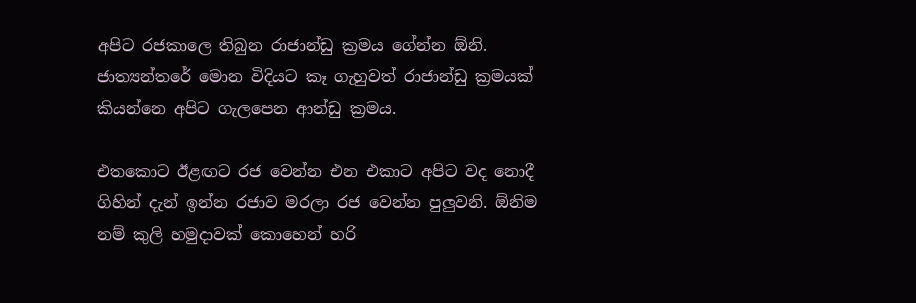අපිට රජකාලෙ තිබුන රාජාන්ඩු ක්‍රමය ගේන්න ඕනි. ජාත්‍යන්තරේ මොන විදියට කෑ ගැහුවත් රාජාන්ඩු ක්‍රමයක් කියන්නෙ අපිට ගැලපෙන ආන්ඩු ක්‍රමය.

එතකොට ඊළඟට රජ වෙන්න එන එකාට අපිට වද නොදී ගිහින් දැන් ඉන්න රජාව මරලා රජ වෙන්න පුලුවනි. ඕනිම නම් කුලි හමුදාවක් කොහෙන් හරි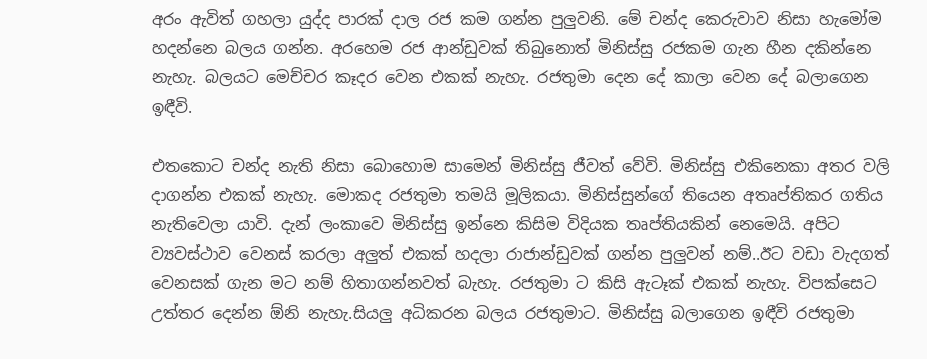අරං ඇවිත් ගහලා යුද්ද පාරක් දාල රජ කම ගන්න පුලුවනි. මේ චන්ද කෙරුවාව නිසා හැමෝම හදන්නෙ බලය ගන්න. අරහෙම රජ ආන්ඩුවක් තිබුනොත් මිනිස්සු රජකම ගැන හීන දකින්නෙ නැහැ. බලයට මෙච්චර කෑදර වෙන එකක් නැහැ. රජතුමා දෙන දේ කාලා වෙන දේ බලාගෙන ඉඳීවි.

එතකොට චන්ද නැති නිසා බොහොම සාමෙන් මිනිස්සු ජීවත් වේවි. මිනිස්සු එකිනෙකා අතර වලි දාගන්න එකක් නැහැ. මොකද රජතුමා තමයි මූලිකයා. මිනිස්සුන්ගේ තියෙන අතෘප්තිකර ගතිය නැතිවෙලා යාවි. දැන් ලංකාවෙ මිනිස්සු ඉන්නෙ කිසිම විදියක තෘප්තියකින් නෙමෙයි. අපිට ව්‍යවස්ථාව වෙනස් කරලා අලුත් එකක් හදලා රාජාන්ඩුවක් ගන්න පුලුවන් නම්..ඊට වඩා වැදගත් වෙනසක් ගැන මට නම් හිතාගන්නවත් බැහැ. රජතුමා ට කිසි ඇටෑක් එකක් නැහැ. විපක්සෙට උත්තර දෙන්න ඕනි නැහැ.සියලු අධිකරන බලය රජතුමාට. මිනිස්සු බලාගෙන ඉඳීවි රජතුමා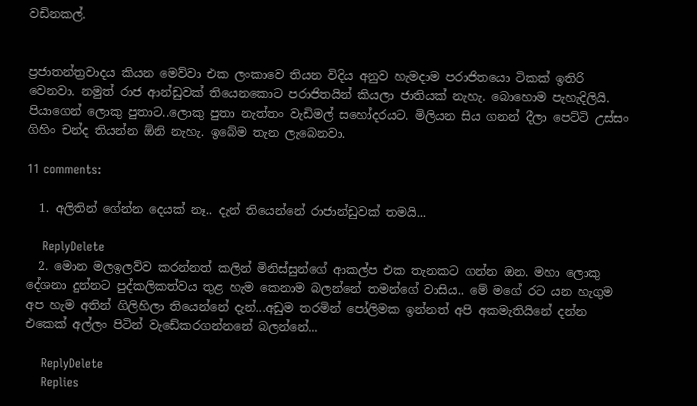වඩිනකල්.


ප්‍රජාතන්ත්‍රවාදය කියන මෙව්වා එක ලංකාවෙ තියන විදිය අනුව හැමදාම පරාජිතයො ටිකක් ඉතිරි වෙනවා. නමුත් රාජ ආන්ඩුවක් තියෙනකොට පරාජිතයින් කියලා ජාතියක් නැහැ. බොහොම පැහැදිලියි. පියාගෙන් ලොකු පුතාට..ලොකු පුතා නැත්තං වැඩිමල් සහෝදරයට. මිලියන සිය ගනන් දීලා පෙට්ටි උස්සං ගිහිං චන්ද තියන්න ඕනි නැහැ. ඉබේම තැන ලැබෙනවා.

11 comments:

  1. අලිතින් ගේන්න දෙයක් නෑ.. දැන් තියෙන්නේ රාජාන්ඩුවක් තමයි...

    ReplyDelete
  2. මොන මලඉලව්ව කරන්නත් කලින් මිනිස්සුන්ගේ ආකල්ප එක තැනකට ගන්න ඔන. මහා ලොකු දේශනා දුන්නට පුද්කලිකත්වය තුළ හැම කෙනාම බලන්නේ තමන්ගේ වාසිය.. මේ මගේ රට යන හැගුම අප හැම අතින් ගිලිහිලා තියෙන්නේ දැන්...අඩුම තරමින් පෝලිමක ඉන්නත් අපි අකමැතියිනේ දන්න එකෙක් අල්ලං පිටින් වැඩේකරගන්නනේ බලන්නේ...

    ReplyDelete
    Replies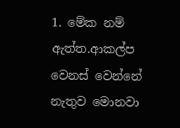1. මේක නම් ඇත්ත.ආකල්ප වෙනස් වෙන්නේ නැතුව මොනවා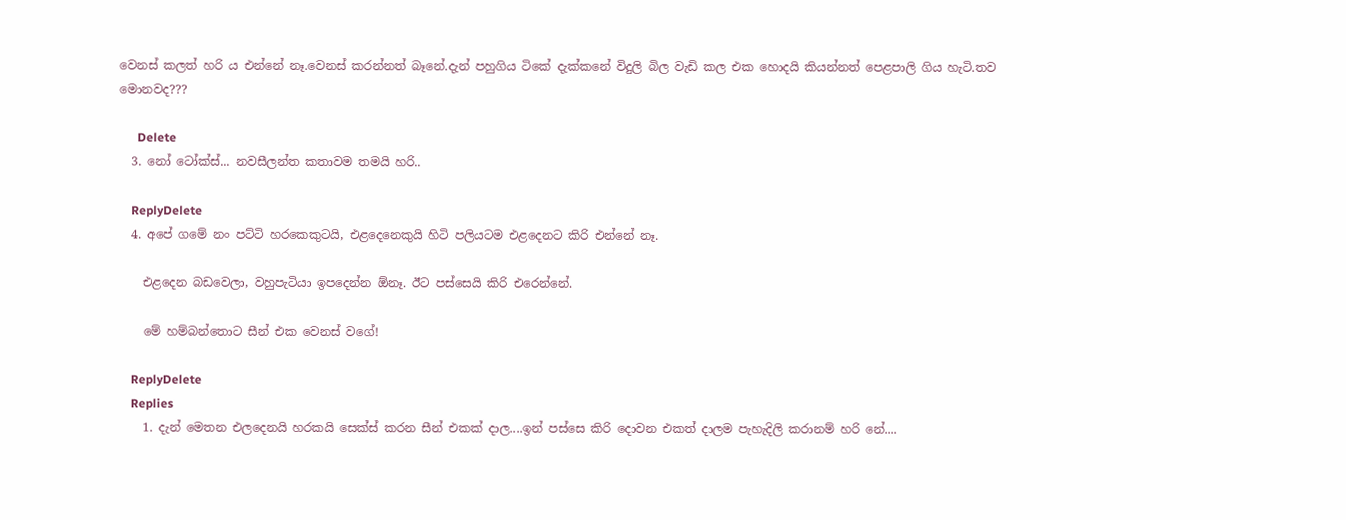වෙනස් කලත් හරි ය එන්නේ නෑ.වෙනස් කරන්නත් බෑනේ.දැන් පහුගිය ටිකේ දැක්කනේ විදුලි බිල වැඩි කල එක හොදයි කියන්නත් පෙළපාලි ගිය හැටි.තව මොනවද???

      Delete
  3. නෝ ටෝක්ස්... නවසීලන්ත කතාවම තමයි හරි..

    ReplyDelete
  4. අපේ ගමේ නං පට්ටි හරකෙකුටයි, එළදෙනෙකුයි හිටි පලියටම එළදෙනට කිරි එන්නේ නෑ.

    එළදෙන බඩවෙලා, වහුපැටියා ඉපදෙන්න ඕනෑ. ඊට පස්සෙයි කිරි එරෙන්නේ.

    මේ හම්බන්තොට සීන් එක වෙනස් වගේ!

    ReplyDelete
    Replies
    1. දැන් මෙතන එලදෙනයි හරකයි සෙක්ස් කරන සීන් එකක් දාල....ඉන් පස්සෙ කිරි දොවන එකත් දාලම පැහැදිලි කරානම් හරි නේ....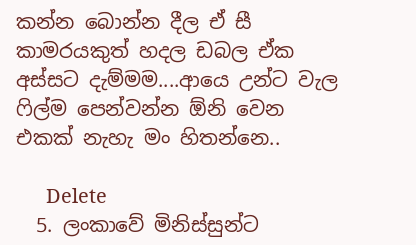කන්න බොන්න දීල ඒ සී කාමරයකුත් හදල ඩබල ඒක අස්සට දැම්මම....ආයෙ උන්ට වැල ෆිල්ම පෙන්වන්න ඕනි වෙන එකක් නැහැ මං හිතන්නෙ..

      Delete
  5. ලංකාවේ මිනිස්සුන්ට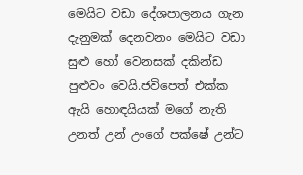මෙයිට වඩා දේශපාලනය ගැන දැනුමක් දෙනවනං මෙයිට වඩා සුළු හෝ වෙනසක් දකින්ඩ පුළුවං වෙයි.ජවිපෙත් එක්ක ඇයි හොඳයියක් මගේ නැති උනත් උන් උංගේ පක්ෂේ උන්ට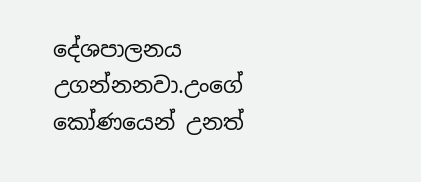දේශපාලනය උගන්නනවා.උංගේ කෝණයෙන් උනත්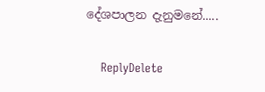දේශපාලන දැනුමනේ.....

    ReplyDelete